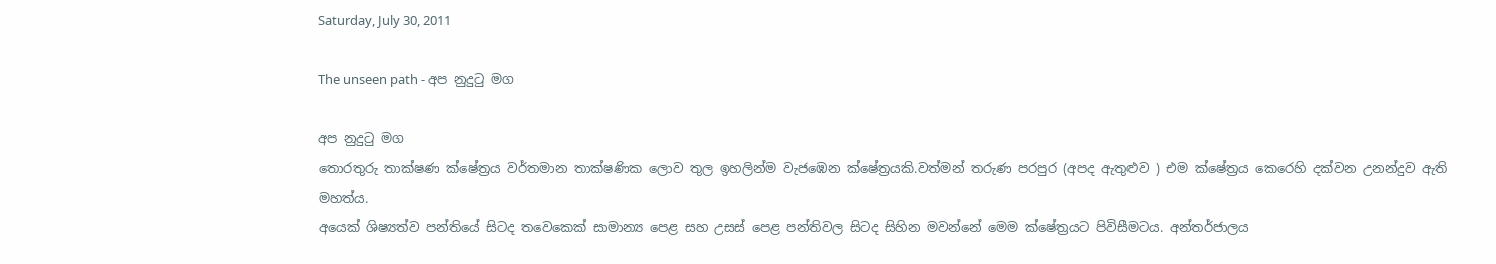Saturday, July 30, 2011

The unseen path - අප නුදුටු මග

අප නුදුටු මග
තොරතුරු තාක්ෂණ ක්ෂේත්‍රය වර්තමාන තාක්ෂණික ලොව තුල ඉහලින්ම වැජඹෙන ක්ෂේත්‍රයකි.වත්මන් තරුණ පරපුර (අපද ඇතුළුව ) එම ක්ෂේත්‍රය කෙරෙහි දක්වන උනන්දුව ඇති මහත්ය.
අයෙක් ශිෂ්‍යත්ව පන්තියේ සිටද තවෙකෙක් සාමාන්‍ය පෙළ සහ උසස් පෙළ පන්තිවල සිටද සිහින මවන්නේ මෙම ක්ෂේත්‍රයට පිවිසීමටය. අන්තර්ජාලය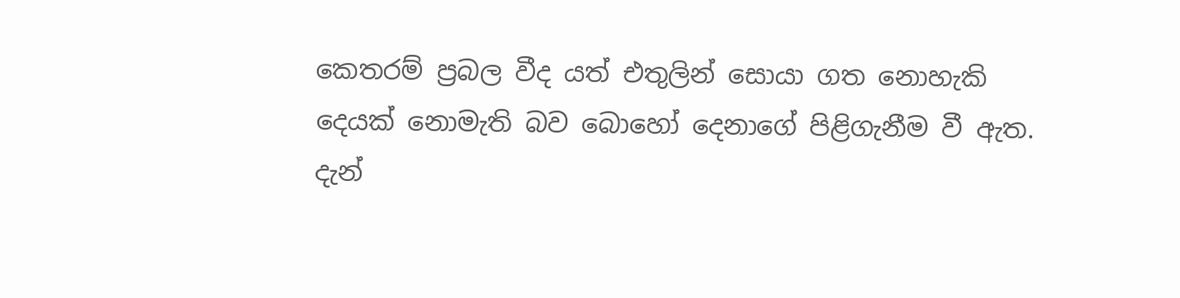කෙතරම් ප්‍රබල වීද යත් එතුලින් සොයා ගත නොහැකි දෙයක් නොමැති බව බොහෝ දෙනාගේ පිළිගැනීම වී ඇත.
දැන්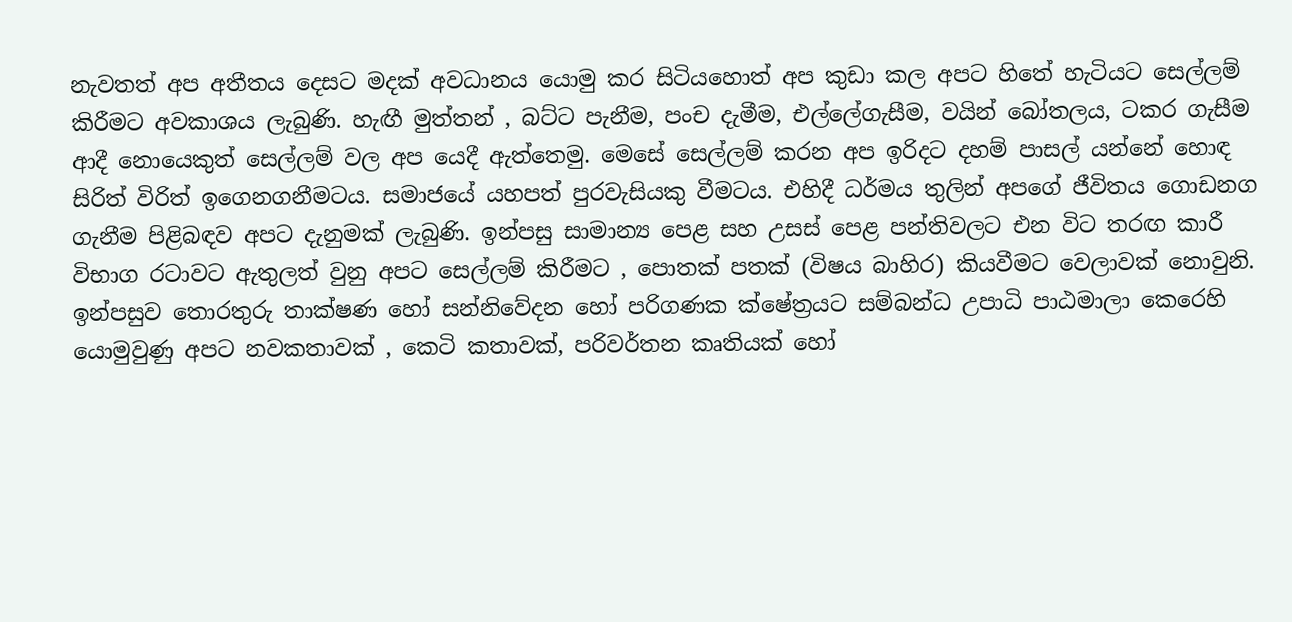නැවතත් අප අතීතය දෙසට මදක් අවධානය යොමු කර සිටියහොත් අප කුඩා කල අපට හිතේ හැටියට සෙල්ලම් කිරීමට අවකාශය ලැබුණි. හැඟී මුත්තන් , බට්ට පැනීම, පංච දැමීම, එල්ලේගැසීම, වයින් බෝතලය, ටකර ගැසීම ආදී නොයෙකුත් සෙල්ලම් වල අප යෙදී ඇත්තෙමු. මෙසේ සෙල්ලම් කරන අප ඉරිදට දහම් පාසල් යන්නේ හොඳ සිරිත් විරිත් ඉගෙනගනීමටය. සමාජයේ යහපත් පුරවැසියකු වීමටය. එහිදී ධර්මය තුලින් අපගේ ජීවිතය ගොඩනග ගැනීම පිළිබඳව අපට දැනුමක් ලැබුණි. ඉන්පසු සාමාන්‍ය පෙළ සහ උසස් පෙළ පන්තිවලට එන විට තරඟ කාරී විභාග රටාවට ඇතුලත් වුනු අපට සෙල්ලම් කිරීමට , පොතක් පතක් (විෂය බාහිර) කියවීමට වෙලාවක් නොවුනි. ඉන්පසුව තොරතුරු තාක්ෂණ හෝ සන්නිවේදන හෝ පරිගණක ක්ෂේත්‍රයට සම්බන්ධ උපාධි පාඨමාලා කෙරෙහි යොමුවුණු අපට නවකතාවක් , කෙටි කතාවක්, පරිවර්තන කෘතියක් හෝ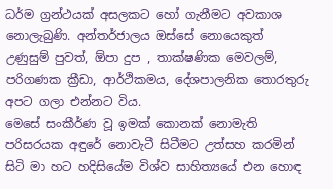ධර්ම ග්‍රන්ථයක් අසලකට හෝ ගැනීමට අවකාශ නොලැබුණි. අන්තර්ජාලය ඔස්සේ නොයෙකුත් උණුසුම් පුවත්, ඕපා දුප , තාක්ෂණික මෙවලම්, පරිගණක ක්‍රීඩා, ආර්ථිකමය, දේශපාලනික තොරතුරු අපට ගලා එන්නට විය.
මෙසේ සංකීර්ණ වූ ඉමක් කොනක් නොමැති පරිසරයක අඳුරේ නොවැටී සිටීමට උත්සහ කරමින් සිටි මා හට හදිසියේම විශ්ව සාහිත්‍යයේ එන හොඳ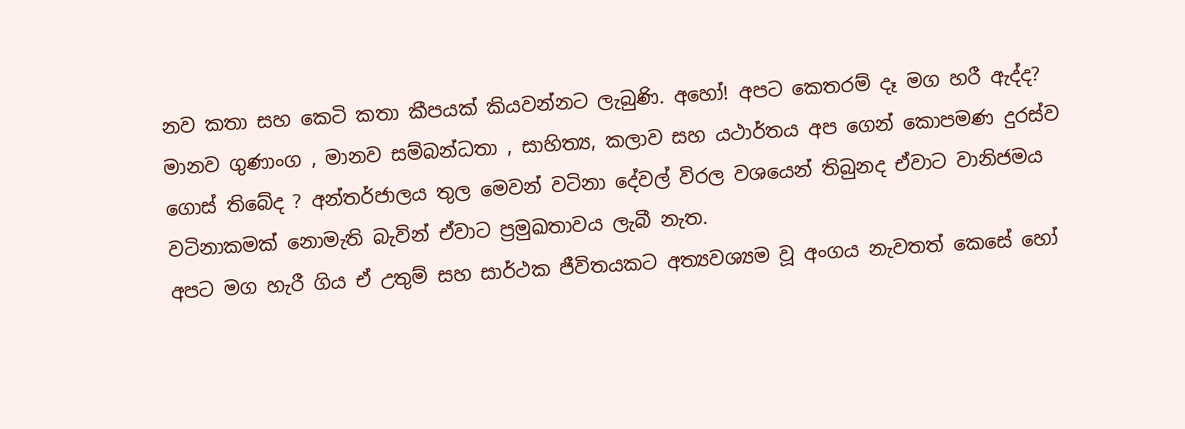නව කතා සහ කෙටි කතා කීපයක් කියවන්නට ලැබුණි. අහෝ! අපට කෙතරම් දෑ මග හරී ඇද්ද? මානව ගුණාංග , මානව සම්බන්ධතා , සාහිත්‍ය, කලාව සහ යථාර්තය අප ගෙන් කොපමණ දුරස්ව ගොස් තිබේද ? අන්තර්ජාලය තුල මෙවන් වටිනා දේවල් විරල වශයෙන් තිබුනද ඒවාට වානිජමය වටිනාකමක් නොමැති බැවින් ඒවාට ප්‍රමුඛතාවය ලැබී නැත.
අපට මග හැරී ගිය ඒ උතුම් සහ සාර්ථක ජීවිතයකට අත්‍යවශ්‍යම වූ අංගය නැවතත් කෙසේ හෝ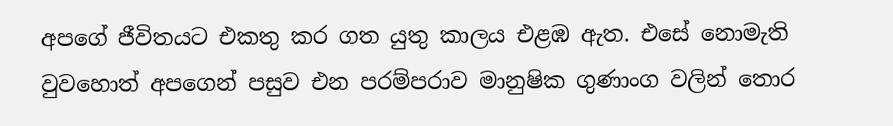අපගේ ජීවිතයට එකතු කර ගත යුතු කාලය එළඹ ඇත. එසේ නොමැති වුවහොත් අපගෙන් පසුව එන පරම්පරාව මානුෂික ගුණාංග වලින් තොර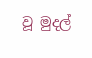වූ මුදල්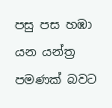පසු පස හඹා යන යන්ත්‍ර පමණක් බවට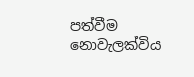පත්වීම නොවැලක්විය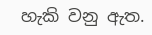හැකි වනු ඇත.